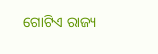ଗୋଟିଏ ରାଜ୍ୟ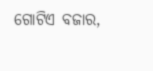ଗୋଟିଏ ବଜାର,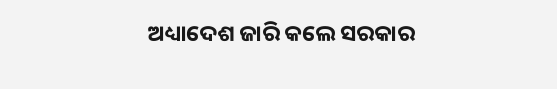ଅଧ୍ୟାଦେଶ ଜାରି କଲେ ସରକାର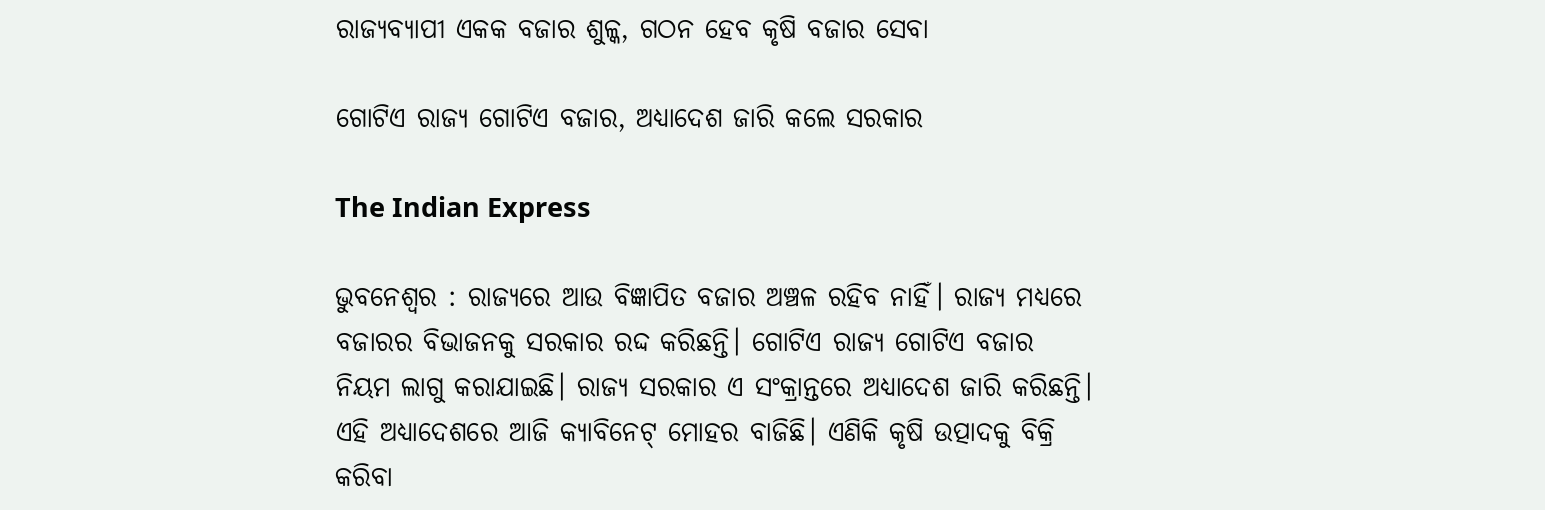ରାଜ୍ୟବ୍ୟାପୀ ଏକକ ବଜାର ଶୁଳ୍କ, ଗଠନ ହେବ କୃଷି ବଜାର ସେବା

ଗୋଟିଏ ରାଜ୍ୟ ଗୋଟିଏ ବଜାର, ଅଧ୍ୟାଦେଶ ଜାରି କଲେ ସରକାର

The Indian Express

ଭୁବନେଶ୍ୱର : ରାଜ୍ୟରେ ଆଉ ବିଜ୍ଞାପିତ ବଜାର ଅଞ୍ଚଳ ରହିବ ନାହିଁ। ରାଜ୍ୟ ମଧ୍ୟରେ ବଜାରର ବିଭାଜନକୁ ସରକାର ରଦ୍ଦ କରିଛନ୍ତି। ଗୋଟିଏ ରାଜ୍ୟ ଗୋଟିଏ ବଜାର ନିୟମ ଲାଗୁ କରାଯାଇଛି। ରାଜ୍ୟ ସରକାର ଏ ସଂକ୍ରାନ୍ତରେ ଅଧ୍ୟାଦେଶ ଜାରି କରିଛନ୍ତି। ଏହି ଅଧ୍ୟାଦେଶରେ ଆଜି କ୍ୟାବିନେଟ୍‌ ମୋହର ବାଜିଛି। ଏଣିକି କୃଷି ଉତ୍ପାଦକୁ ବିକ୍ରି କରିବା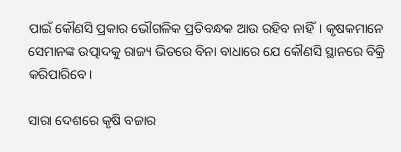ପାଇଁ କୌଣସି ପ୍ରକାର ଭୌଗଳିକ ପ୍ରତିବନ୍ଧକ ଆଉ ରହିବ ନାହିଁ। କୃଷକମାନେ ସେମାନଙ୍କ ଉତ୍ପାଦକୁ ରାଜ୍ୟ ଭିତରେ ‌ବିନା ବାଧାରେ ଯେ କୌଣସି ସ୍ଥାନରେ ବିକ୍ରି କରିପାରିବେ।

ସାରା ଦେଶରେ କୃଷି ବଜାର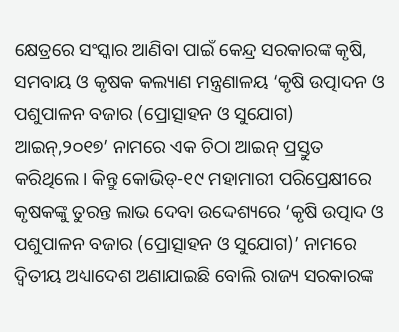କ୍ଷେତ୍ରରେ ସଂସ୍କାର ଆଣିବା ପାଇଁ କେନ୍ଦ୍ର ସରକାରଙ୍କ କୃଷି, ସମବାୟ ଓ କୃଷକ କଲ୍ୟାଣ ମନ୍ତ୍ରଣାଳୟ ‘କୃଷି ଉତ୍ପାଦନ ଓ ପଶୁପାଳନ ବଜାର (ପ୍ରୋତ୍ସାହନ ଓ ସୁଯୋଗ) ଆଇନ୍,୨୦୧୭’ ନାମରେ ଏକ ଚିଠା ଆଇନ୍ ପ୍ରସ୍ତୁତ କରିଥିଲେ। କିନ୍ତୁ କୋଭିଡ୍-୧୯ ମହାମାରୀ ପରିପ୍ରେକ୍ଷୀରେ କୃଷକଙ୍କୁ ତୁରନ୍ତ ଲାଭ ଦେବା ଉଦ୍ଦେଶ୍ୟରେ ‘କୃଷି ଉତ୍ପାଦ ଓ ପଶୁପାଳନ ବଜାର (ପ୍ରୋତ୍ସାହନ ଓ ସୁଯୋଗ)’ ନାମରେ ଦ୍ବିତୀୟ ଅଧ୍ୟାଦେଶ ଅଣାଯାଇଛି ବୋଲି ରାଜ୍ୟ ସରକାରଙ୍କ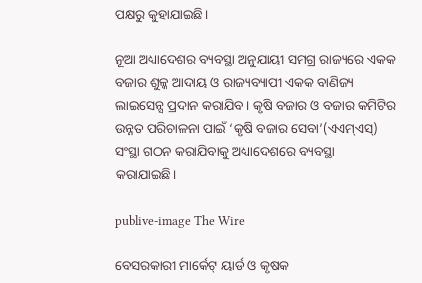ପକ୍ଷରୁ କୁହାଯାଇଛି।

ନୂଆ ଅଧ୍ୟାଦେଶର ବ୍ୟବସ୍ଥା ଅନୁଯାୟୀ ସମଗ୍ର ରାଜ୍ୟରେ ଏକକ ବଜାର ଶୁଳ୍କ ଆଦାୟ ଓ ରାଜ୍ୟବ୍ୟାପୀ ଏକକ ବାଣିଜ୍ୟ ଲାଇସେନ୍ସ ପ୍ରଦାନ କରାଯିବ। କୃଷି ବଜାର ଓ ବଜାର କମିଟିର ଉନ୍ନତ ପରିଚାଳନା ପାଇଁ ‘କୃଷି ବଜାର ସେବା’(ଏଏମ୍‌ଏସ୍‌) ସଂସ୍ଥା‌ ଗଠନ କରାଯିବାକୁ ଅଧ୍ୟାଦେଶରେ ବ୍ୟବସ୍ଥା କରାଯାଇଛି।

publive-image The Wire

ବେସରକାରୀ ମାର୍କେଟ୍‌ ୟାର୍ଡ ଓ କୃଷକ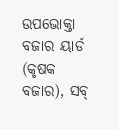ଉପଭୋକ୍ତା ବଜାର ୟାର୍ଡ (କୃଷକ ବଜାର), ସବ୍‌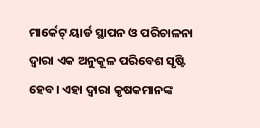ମାର୍କେଟ୍‌ ୟାର୍ଡ ସ୍ଥାପନ ଓ ପରିଚାଳନା ଦ୍ବାରା ଏକ ଅନୁକୂଳ ପରିବେଶ ସୃଷ୍ଟି ହେବ। ଏହା ଦ୍ବାରା କୃଷକମାନଙ୍କ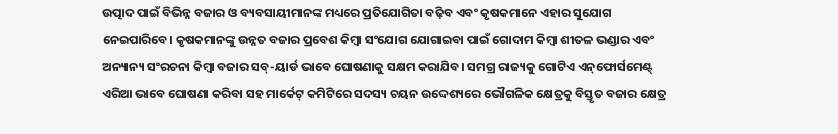ଉତ୍ପାଦ ପାଇଁ ବିଭିନ୍ନ ବଜାର ଓ ବ୍ୟବସାୟୀମାନଙ୍କ ମଧ୍ୟରେ ପ୍ରତିଯୋଗିତା ବଢ଼ିବ ଏବଂ କୃଷକମାନେ ଏହାର ସୁଯୋଗ ନେଇପାରିବେ। କୃଷକମାନଙ୍କୁ ଉନ୍ନତ ବଜାର ପ୍ରବେଶ କିମ୍ବା ସଂଯୋଗ ଯୋଗାଇବା ପାଇଁ ଗୋଦାମ କିମ୍ବା ଶୀତଳ ଭଣ୍ଡାର ଏବଂ ଅନ୍ୟାନ୍ୟ ସଂରଚନା କିମ୍ବା ବଜାର ସବ୍‌-ୟାର୍ଡ ଭାବେ ଘୋଷଣାକୁ ସକ୍ଷମ କରାଯିବ। ସମଗ୍ର ରାଜ୍ୟକୁ ଗୋଟିଏ ଏନ୍‌ଫୋର୍ସମେଣ୍ଟ୍‌ ଏରିଆ ଭାବେ ଘୋଷଣା କରିବା ସହ ମାର୍କେଟ୍‌ କମିଟିରେ ସଦସ୍ୟ ଚୟନ ଉଦ୍ଦେଶ୍ୟରେ ଭୌଗଳିକ କ୍ଷେତ୍ରକୁ ବିସ୍ତୃତ ବଜାର କ୍ଷେତ୍ର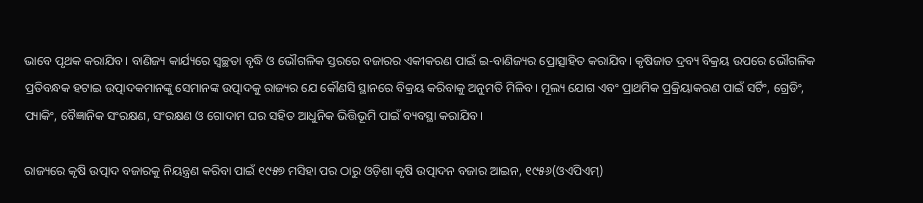ଭାବେ ପୃଥକ କରାଯିବ। ବାଣିଜ୍ୟ କାର୍ଯ୍ୟରେ ସ୍ବଚ୍ଛତା ବୃଦ୍ଧି ଓ ଭୌଗଳିକ ସ୍ତରରେ ବଜାରର ଏକୀକରଣ ପାଇଁ ଇ-ବାଣିଜ୍ୟର ପ୍ରୋତ୍ସାହିତ କରାଯିବ। କୃଷିଜାତ ଦ୍ରବ୍ୟ ବିକ୍ରୟ ଉପରେ ଭୌଗଳିକ ପ୍ରତିବନ୍ଧକ ହଟାଇ ଉତ୍ପାଦକମାନଙ୍କୁ ସେମାନଙ୍କ ଉତ୍ପାଦକୁ ରାଜ୍ୟର ଯେ କୌଣସି ସ୍ଥାନରେ ବିକ୍ରୟ କରିବାକୁ ଅନୁମତି ମିଳିବ। ମୂଲ୍ୟ ଯୋଗ ଏବଂ ପ୍ରାଥମିକ ପ୍ରକ୍ରିୟାକରଣ ପାଇଁ ସର୍ଟିଂ, ଗ୍ରେଡିଂ, ପ୍ୟାକିଂ, ବୈଜ୍ଞାନିକ ସଂରକ୍ଷଣ, ସଂରକ୍ଷଣ ଓ ଗୋଦାମ ଘର ସହିତ ଆଧୁନିକ ଭିତ୍ତିଭୂମି ପାଇଁ ବ୍ୟବସ୍ଥା କରାଯିବ।

ରାଜ୍ୟରେ କୃଷି ଉତ୍ପାଦ ବଜାରକୁ ନିୟନ୍ତ୍ରଣ କରିବା ପାଇଁ ୧୯୫୭ ମସିହା ପର ଠାରୁ ଓଡ଼ିଶା କୃଷି ଉତ୍ପାଦନ ବଜାର ଆଇନ, ୧୯୫୬(ଓଏପିଏମ୍‌)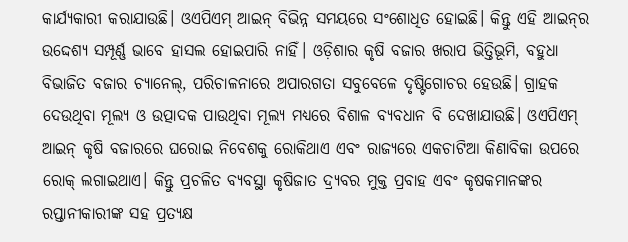କାର୍ଯ୍ୟକାରୀ କରାଯାଉଛି। ଓଏପିଏମ୍‌ ଆଇନ୍‌ ବିଭିନ୍ନ ସମୟରେ ସଂଶୋଧିତ ହୋଇଛି। କିନ୍ତୁ ଏହି ଆଇନ୍‌ର ଉଦ୍ଦେଶ୍ୟ ସମ୍ପୂର୍ଣ୍ଣ ଭାବେ ହାସଲ ହୋଇପାରି ନାହିଁ। ଓଡ଼ିଶାର କୃଷି ବଜାର ଖରାପ ଭିତ୍ତିଭୂମି, ବହୁଧା ବିଭାଜିତ ବଜାର ଚ୍ୟାନେଲ୍‌, ପରିଚାଳନାରେ ଅପାରଗତା ସବୁବେଳେ ଦୃଷ୍ଟିଗୋଚର ହେଉଛି। ଗ୍ରାହକ ଦେଉଥିବା ମୂଲ୍ୟ ଓ ଉତ୍ପାଦକ ପାଉଥିବା ମୂଲ୍ୟ ମଧ୍ୟରେ ବିଶାଳ ବ୍ୟବଧାନ ବି ଦେଖାଯାଉଛି। ଓଏପିଏମ୍‌ ଆଇନ୍‌ କୃଷି ବଜାରରେ ଘରୋଇ ନିବେଶକୁ ରୋକିଥାଏ ଏବଂ ରାଜ୍ୟରେ ଏକଚାଟିଆ କିଣାବିକା ଉପରେ ରୋକ୍ ଲଗାଇଥାଏ। କିନ୍ତୁ ପ୍ରଚଳିତ ବ୍ୟବସ୍ଥା କୃଷିଜାତ ଦ୍ର୍ୟବର ମୁକ୍ତ ପ୍ରବାହ ଏବଂ କୃଷକମାନଙ୍କର ରପ୍ତାନୀକାରୀଙ୍କ ସହ ପ୍ରତ୍ୟକ୍ଷ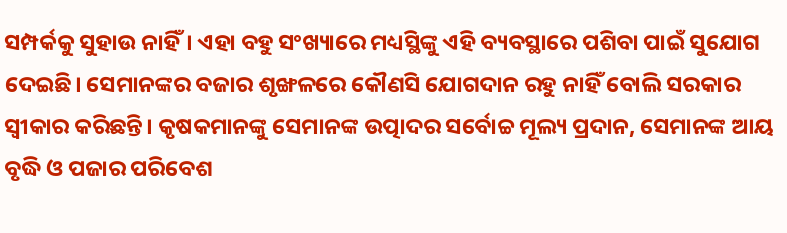ସମ୍ପର୍କକୁ ସୁହାଉ ନାହିଁ। ଏହା ବହୁ ସଂଖ୍ୟାରେ ମଧ୍ୟସ୍ଥିଙ୍କୁ ଏହି ବ୍ୟବସ୍ଥାରେ ପଶିବା‌ ପାଇଁ ସୁଯୋଗ ଦେଇଛି। ସେମାନଙ୍କର ବଜାର ଶୃଙ୍ଖଳରେ କୌଣସି ଯୋଗଦାନ ରହୁ ନାହିଁ ବୋଲି ସରକାର ସ୍ବୀକାର କରିଛନ୍ତି। କୃଷକମାନଙ୍କୁ ସେମାନଙ୍କ ଉତ୍ପାଦର ସର୍ବୋଚ୍ଚ ମୂଲ୍ୟ ପ୍ରଦାନ, ସେମାନଙ୍କ ଆୟ ବୃଦ୍ଧି ଓ ପଜାର ପରିବେଶ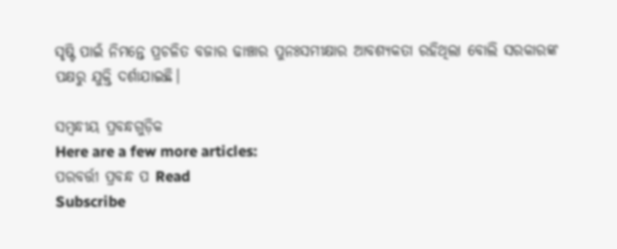ସୃଷ୍ଟି ପାଇଁ ନିମନ୍ତେ ପ୍ରଚଳିତ ବଜାର ଢାଞ୍ଚାର ପୁନଃସମୀକ୍ଷାର ଆବଶ୍ୟକତା ରହିଥିଲା ବୋଲି ସରକାରଙ୍କ ପକ୍ଷରୁ ଯୁକ୍ତି ଦର୍ଶାଯାଇଛି।

ସମ୍ବନ୍ଧୀୟ ପ୍ରବନ୍ଧଗୁଡ଼ିକ
Here are a few more articles:
ପରବର୍ତ୍ତୀ ପ୍ରବନ୍ଧ ପ Read
Subscribe